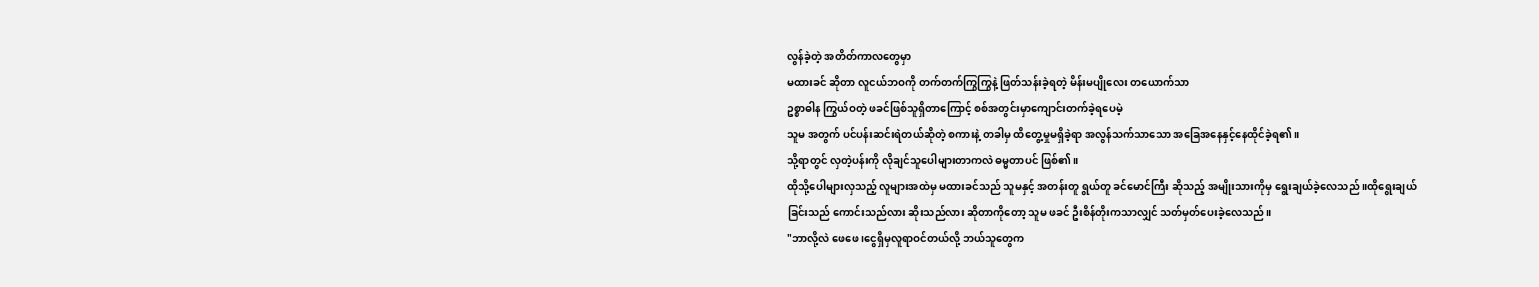လွန်ခဲ့တဲ့ အတိတ်ကာလတွေမှာ
မထားခင် ဆိုတာ လူငယ်ဘဝကို တက်တက်ကြွကြွနဲ့ ဖြတ်သန်းခဲ့ရတဲ့ မိန်းမပျိုလေး တယောက်သာ
ဥစ္စာဓါန ကြွယ်ဝတဲ့ ဖခင်ဖြစ်သူရှိတာကြောင့် စစ်အတွင်းမှာကျောင်းတက်ခဲ့ရပေမဲ့
သူမ အတွက် ပင်ပန်းဆင်းရဲတယ်ဆိုတဲ့ စကားနဲ့ တခါမှ ထိတွေ့မှုမရှိခဲ့ရာ အလွန်သက်သာသော အခြေအနေနှင့်နေထိုင်ခဲ့ရ၏။
သို့ရာတွင် လှတဲ့ပန်းကို လိုချင်သူပေါများတာကလဲ ဓမ္မတာပင် ဖြစ်၏။
ထိုသို့ပေါများလှသည့် လူများအထဲမှ မထားခင်သည် သူမနှင့် အတန်းတူ ရွယ်တူ ခင်မောင်ကြီး ဆိုသည့် အမျိုးသားကိုမှ ရွေးချယ်ခဲ့လေသည် ။ထိုရွေးချယ်ခြင်းသည် ကောင်းသည်လား ဆိုးသည်လား ဆိုတာကိုတော့ သူမ ဖခင် ဦးစိန်တိုးကသာလျှင် သတ်မှတ်ပေးခဲ့လေသည်။
"ဘာလို့လဲ ဖေဖေ ၊ငွေရှိမှလူရာဝင်တယ်လို့ ဘယ်သူတွေက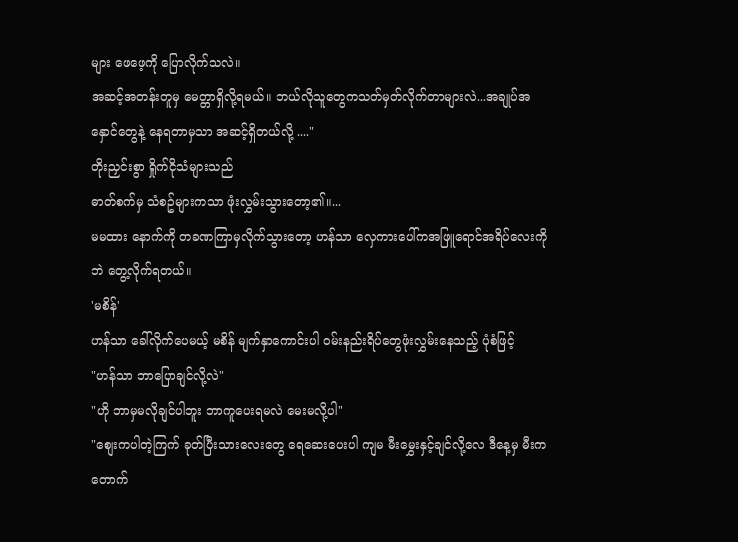များ ဖေဖေ့ကို ပြောလိုက်သလဲ။
အဆင့်အတန်းတူမှ မေတ္တာရှိလို့ရမယ်။ ဘယ်လိုသူတွေကသတ်မှတ်လိုက်တာများလဲ...အချုပ်အနှောင်တွေနဲ့ နေရတာမှသာ အဆင့်ရှိတယ်လို့ ...."
တိုးညှင်းစွာ ရှိုက်ငိုသံများသည်
ဓာတ်စက်မှ သံစဥ်များကသာ ဖုံးလွှမ်းသွားတော့၏။...
မမထား နောက်ကို တခဏကြာမှလိုက်သွားတော့ ဟန်သာ လှေကားပေါ်ကအဖြူရောင်အရိပ်လေးကိုဘဲ တွေ့လိုက်ရတယ်။
'မစိန်'
ဟန်သာ ခေါ်လိုက်ပေမယ့် မစိန် မျက်နှာကောင်းပါ ဝမ်းနည်းရိပ်တွေဖုံးလွှမ်းနေသည့် ပုံစံဖြင့်
"ဟန်သာ ဘာပြောချင်လို့လဲ"
"ဟို ဘာမှမလိုချင်ပါဘူး ဘာကူပေးရမလဲ မေးမလို့ပါ"
"စျေးကပါတဲ့ကြက် ခုတ်ပြီးသားလေးတွေ ရေဆေးပေးပါ ကျမ မီးမွှေးနှင့်ချင်လို့လေ ဒီနေ့မှ မီးက တောက်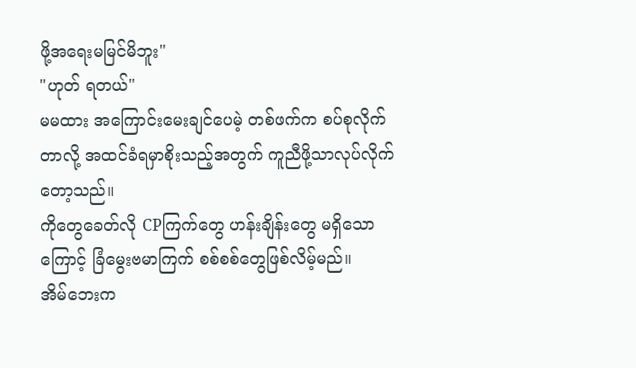ဖို့အရေးမမြင်မိဘူး"
"ဟုတ် ရတယ်"
မမထား အကြောင်းမေးချင်ပေမဲ့ တစ်ဖက်က စပ်စုလိုက်တာလို့ အထင်ခံရမှာစိုးသည့်အတွက် ကူညီဖို့သာလုပ်လိုက်တော့သည်။
ကိုတွေခေတ်လို CPကြက်တွေ ဟန်းချိန်းတွေ မရှိသောကြောင့် ခြံမွေးဗမာကြက် စစ်စစ်တွေဖြစ်လိမ့်မည်။
အိမ်ဘေးက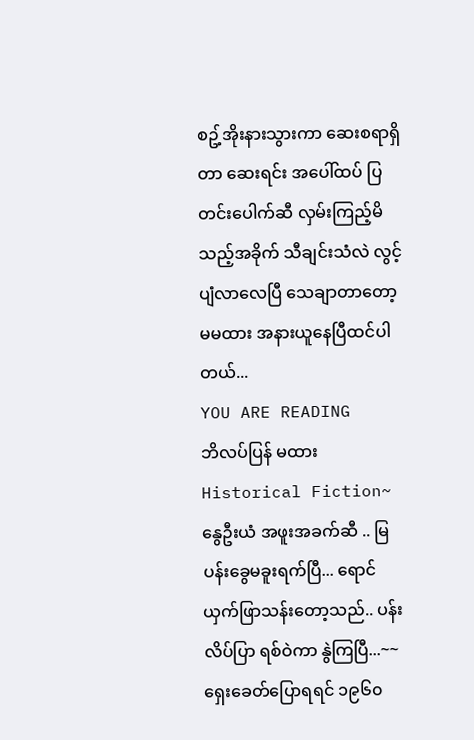စဥ့်အိုးနားသွားကာ ဆေးစရာရှိတာ ဆေးရင်း အပေါ်ထပ် ပြတင်းပေါက်ဆီ လှမ်းကြည့်မိသည့်အခိုက် သီချင်းသံလဲ လွင့်ပျံလာလေပြီ သေချာတာတော့ မမထား အနားယူနေပြီထင်ပါတယ်...
YOU ARE READING
ဘိလပ်ပြန် မထား
Historical Fiction~နွေဦးယံ အဖူးအခက်ဆီ .. မြပန်းခွေမခူးရက်ပြီ... ရောင်ယှက်ဖြာသန်းတော့သည်.. ပန်းလိပ်ပြာ ရစ်ဝဲကာ နွဲကြပြီ...~~ ရှေးခေတ်ပြောရရင် ၁၉၆၀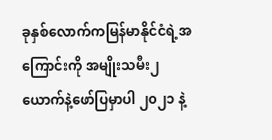ခုနှစ်လောက်ကမြန်မာနိုင်ငံရဲ့အကြောင်းကို အမျိုးသမီး၂ယောက်နဲ့ဖော်ပြမှာပါ ၂၀၂၁ နဲ့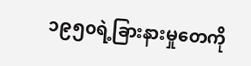၁၉၅၀ရဲ့ခြားနားမှုတေကို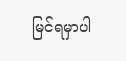မြင်ရမှာပါ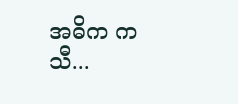အဓိက ကသီ...